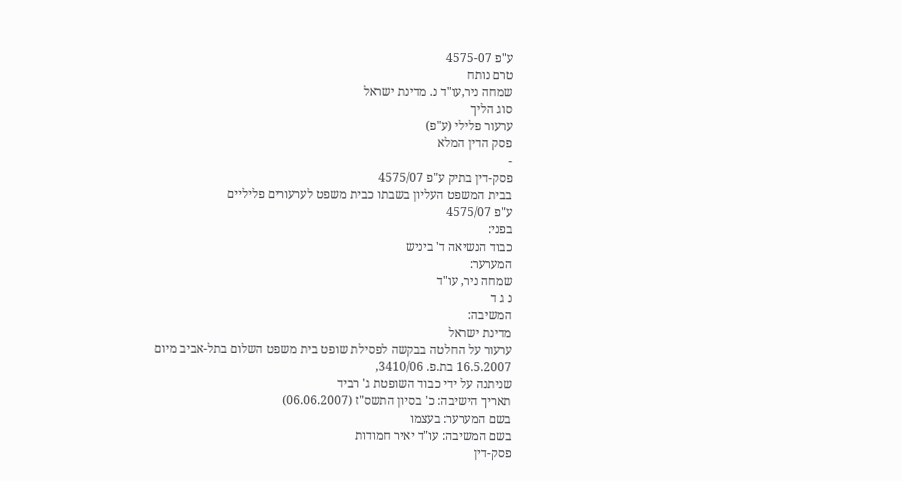ע"פ 4575-07
טרם נותח
שמחה ניר,עו"ד נ. מדינת ישראל
סוג הליך
ערעור פלילי (ע"פ)
פסק הדין המלא
-
פסק-דין בתיק ע"פ 4575/07
בבית המשפט העליון בשבתו כבית משפט לערעורים פליליים
ע"פ 4575/07
בפני:
כבוד הנשיאה ד' ביניש
המערער:
שמחה ניר, עו"ד
נ ג ד
המשיבה:
מדינת ישראל
ערעור על החלטה בבקשה לפסילת שופט בית משפט השלום בתל-אביב מיום 16.5.2007 בת.פ. 3410/06,
שניתנה על ידי כבוד השופטת ג' רביד
תאריך הישיבה: כ' בסיון התשס"ז (06.06.2007)
בשם המערער: בעצמו
בשם המשיבה: עו"ד יאיר חמודות
פסק-דין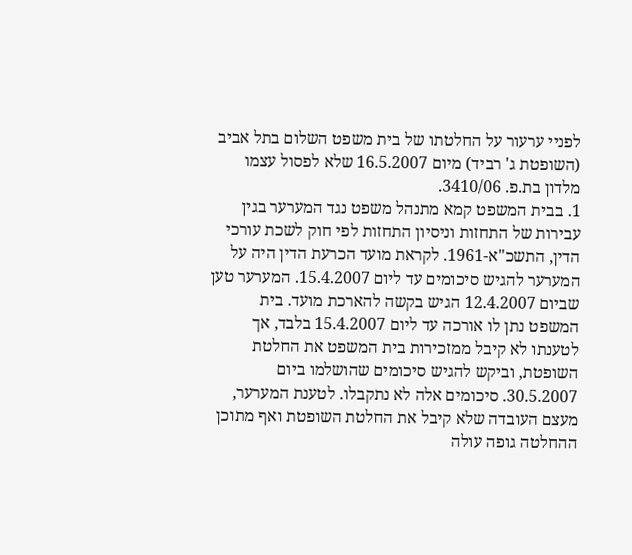לפניי ערעור על החלטתו של בית משפט השלום בתל אביב (השופטת ג' רביד) מיום 16.5.2007 שלא לפסול עצמו מלדון בת.פ. 3410/06.
1. בבית המשפט קמא מתנהל משפט נגד המערער בגין עבירות של התחזות וניסיון התחזות לפי חוק לשכת עורכי הדין, התשכ"א-1961. לקראת מועד הכרעת הדין היה על המערער להגיש סיכומים עד ליום 15.4.2007. המערער טען שביום 12.4.2007 הגיש בקשה להארכת מועד. בית המשפט נתן לו אורכה עד ליום 15.4.2007 בלבד, אך לטענתו לא קיבל ממזכירות בית המשפט את החלטת השופטת, וביקש להגיש סיכומים שהושלמו ביום 30.5.2007. סיכומים אלה לא נתקבלו. לטענת המערער, מעצם העובדה שלא קיבל את החלטת השופטת ואף מתוכן ההחלטה גופה עולה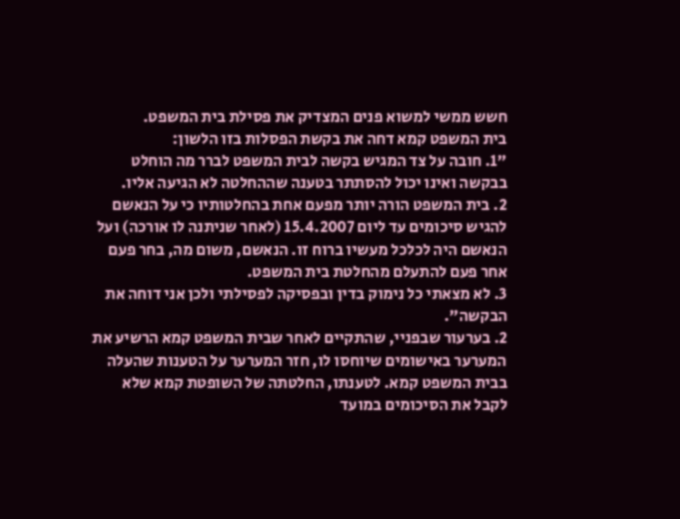חשש ממשי למשוא פנים המצדיק את פסילת בית המשפט.
בית המשפט קמא דחה את בקשת הפסלות בזו הלשון:
"1. חובה על צד המגיש בקשה לבית המשפט לברר מה הוחלט בבקשה ואינו יכול להסתתר בטענה שההחלטה לא הגיעה אליו.
2. בית המשפט הורה יותר מפעם אחת בהחלטותיו כי על הנאשם להגיש סיכומים עד ליום 15.4.2007 (לאחר שניתנה לו אורכה) ועל הנאשם היה לכלכל מעשיו ברוח זו. הנאשם, משום מה, בחר פעם אחר פעם להתעלם מהחלטת בית המשפט.
3. לא מצאתי כל נימוק בדין ובפסיקה לפסילתי ולכן אני דוחה את הבקשה".
2. בערעור שבפניי, שהתקיים לאחר שבית המשפט קמא הרשיע את המערער באישומים שיוחסו לו, חזר המערער על הטענות שהעלה בבית המשפט קמא. לטענתו, החלטתה של השופטת קמא שלא לקבל את הסיכומים במועד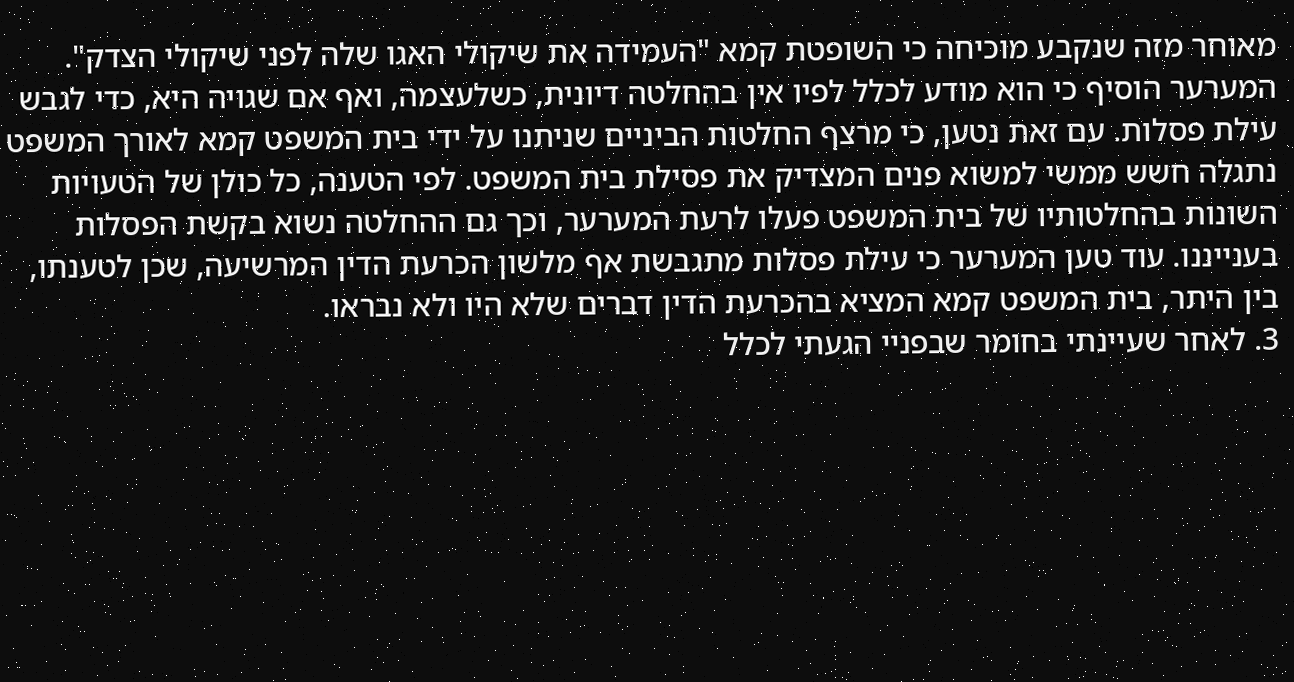מאוחר מזה שנקבע מוכיחה כי השופטת קמא "העמידה את שיקולי האגו שלה לפני שיקולי הצדק". המערער הוסיף כי הוא מודע לכלל לפיו אין בהחלטה דיונית, כשלעצמה, ואף אם שגויה היא, כדי לגבש עילת פסלות. עם זאת נטען, כי מרצף החלטות הביניים שניתנו על ידי בית המשפט קמא לאורך המשפט נתגלה חשש ממשי למשוא פנים המצדיק את פסילת בית המשפט. לפי הטענה, כל כולן של הטעויות השונות בהחלטותיו של בית המשפט פעלו לרעת המערער, וכך גם ההחלטה נשוא בקשת הפסלות בענייננו. עוד טען המערער כי עילת פסלות מתגבשת אף מלשון הכרעת הדין המרשיעה, שכן לטענתו, בין היתר, בית המשפט קמא המציא בהכרעת הדין דברים שלא היו ולא נבראו.
3. לאחר שעיינתי בחומר שבפניי הגעתי לכלל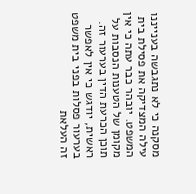מסקנה כי לא נתגבשה בענייננו עילה המצדיקה את פסילת בית המשפט. יובהר כבר עתה כי אין מקומן של הטענות הנסבות על תוכן הכרעת הדין בערעור זה. ראשית, יודגש כי אין לאפשר בערעור פסלות בפני בית משפט זה העלאת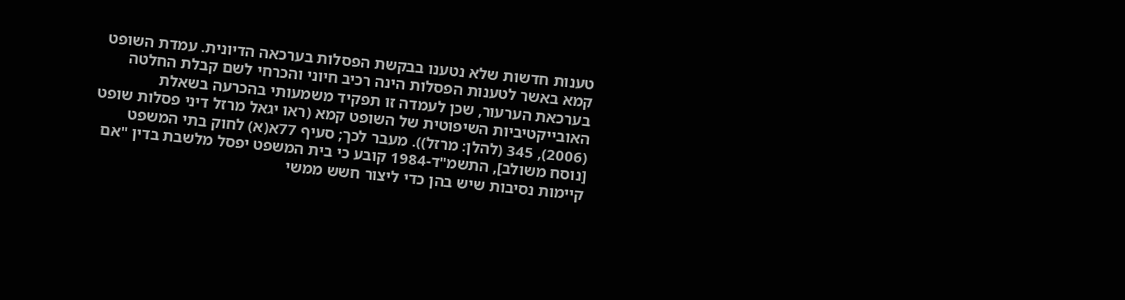טענות חדשות שלא נטענו בבקשת הפסלות בערכאה הדיונית. עמדת השופט קמא באשר לטענות הפסלות הינה רכיב חיוני והכרחי לשם קבלת החלטה בערכאת הערעור, שכן לעמדה זו תפקיד משמעותי בהכרעה בשאלת האובייקטיביות השיפוטית של השופט קמא (ראו יגאל מרזל דיני פסלות שופט (2006), 345 (להלן: מרזל)). מעבר לכך; סעיף 77א(א) לחוק בתי המשפט [נוסח משולב], התשמ"ד-1984 קובע כי בית המשפט יפסל מלשבת בדין "אם קיימות נסיבות שיש בהן כדי ליצור חשש ממשי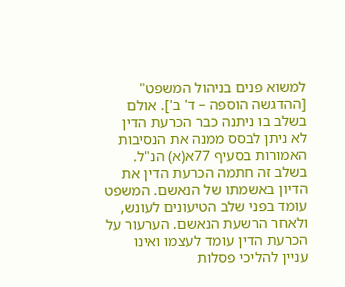למשוא פנים בניהול המשפט" [ההדגשה הוספה – ד' ב']. אולם בשלב בו ניתנה כבר הכרעת הדין לא ניתן לבסס ממנה את הנסיבות האמורות בסעיף 77א(א) הנ"ל. בשלב זה חתמה הכרעת הדין את הדיון באשמתו של הנאשם. המשפט עומד בפני שלב הטיעונים לעונש, ולאחר הרשעת הנאשם. הערעור על הכרעת הדין עומד לעצמו ואינו עניין להליכי פסלות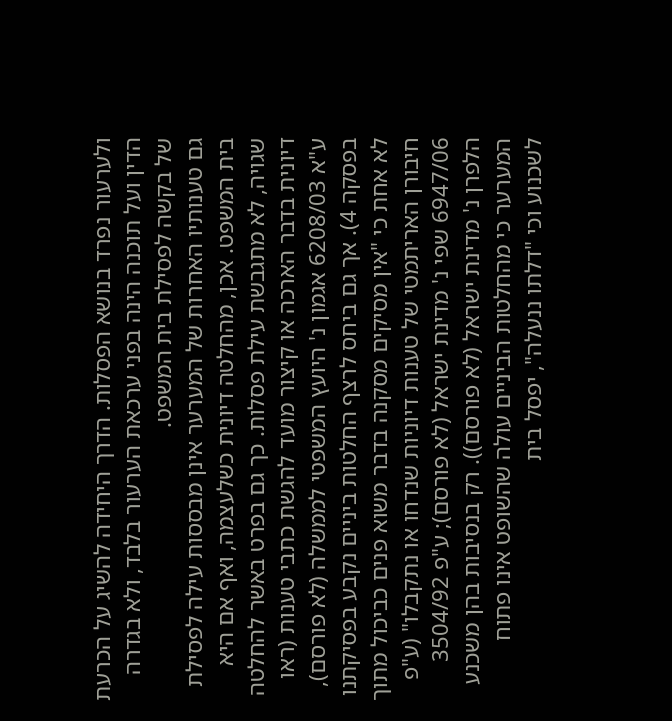ולערעור נפרד בנושא הפסלות. הדרך היחידה להשיג על הכרעת הדין ועל תוכנה הינה בפני ערכאת הערעור בלבד, ולא בגדרה של בקשה לפסילת בית המשפט.
גם טענותיו האחרות של המערער אינן מבססות עילה לפסילת בית המשפט. אכן, מהחלטה דיונית כשלעצמה, ואף אם היא שגויה, לא מתגבשת עילת פסלות. כך גם בפרט באשר להחלטה דיונית בדבר הארכה או קיצור מועד להגשת כתבי טענות (ראו ע"א 6208/03 אגמון נ' היועץ המשפטי לממשלה (לא פורסם), בפסקה 4). אך גם ביחס לרצף החלטות ביניים נקבע בפסיקתנו לא אחת כי "אין מסיקים מסקנה בדבר משוא פנים כביכול מתוך חיבורן האריתמטי של טענות דיוניות שנדחו או נתקבלו" (ע"פ 6947/06 שפי נ' מדינת ישראל (לא פורסם); ע"פ 3504/92 הלפרן נ' מדינת ישראל (לא פורסם)). רק בנסיבות בהן משכנע המערער כי מהחלטות הביניים עולה שהשופט אינו פתוח לשכנוע וכי "דלתו ננעלה", יפסל בית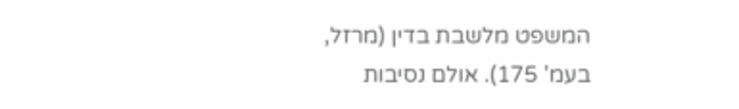המשפט מלשבת בדין (מרזל, בעמ' 175). אולם נסיבות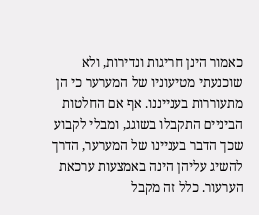כאמור הינן חריגות ונדירות, ולא שוכנעתי מטיעוניו של המערער כי הן מתעוררות בענייננו. אף אם החלטות הביניים התקבלו בשוגג, ומבלי לקבוע שכך הדבר בעניינו של המערער, הדרך להשיג עליהן הינה באמצעות ערכאת הערעור. כלל זה מקבל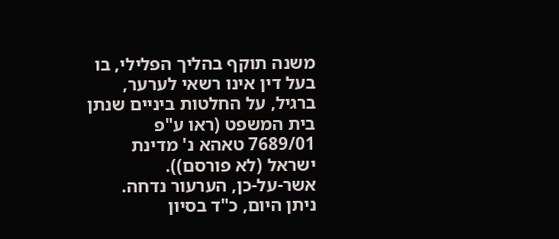משנה תוקף בהליך הפלילי, בו בעל דין אינו רשאי לערער, ברגיל, על החלטות ביניים שנתן בית המשפט (ראו ע"פ 7689/01 טאהא נ' מדינת ישראל (לא פורסם)).
אשר-על-כן, הערעור נדחה.
ניתן היום, כ"ד בסיון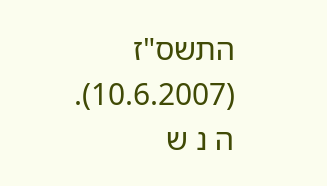התשס"ז (10.6.2007).
ה נ ש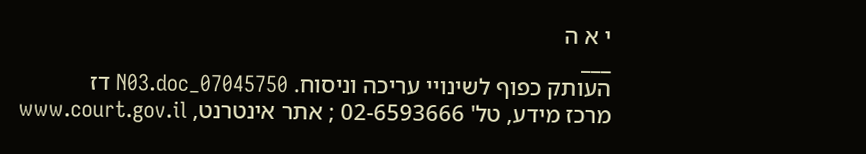י א ה
___
העותק כפוף לשינויי עריכה וניסוח. 07045750_N03.doc דז
מרכז מידע, טל' 02-6593666 ; אתר אינטרנט, www.court.gov.il